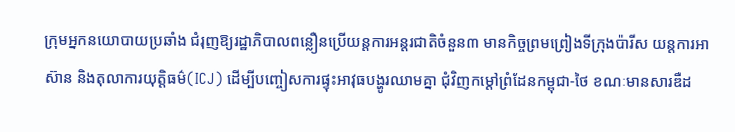ក្រុមអ្នកនយោបាយប្រឆាំង ជំរុញឱ្យរដ្ឋាភិបាលពន្លឿនប្រើយន្តការអន្តរជាតិចំនួន៣ មានកិច្ចព្រមព្រៀងទីក្រុងប៉ារីស យន្តការអាស៊ាន និងតុលាការយុត្តិធម៌(ICJ) ដើម្បីបញ្ចៀសការផ្ទុះអាវុធបង្ហូរឈាមគ្នា ជុំវិញកម្តៅព្រំដែនកម្ពុជា-ថៃ ខណៈមានសារឌឺដ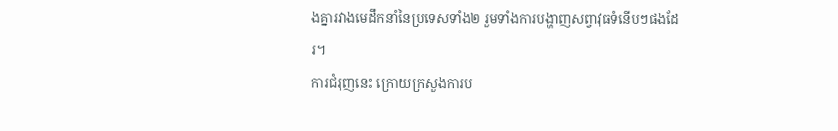ងគ្នារវាងមេដឹកនាំនៃប្រទេសទាំង២ រួមទាំងការបង្ហាញសព្វាវុធទំនើបៗផងដែរ។
ការជំរុញនេះ ក្រោយក្រសួងការប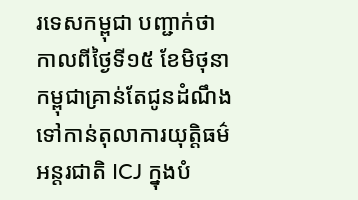រទេសកម្ពុជា បញ្ជាក់ថា កាលពីថ្ងៃទី១៥ ខែមិថុនា កម្ពុជាគ្រាន់តែជូនដំណឹងទៅកាន់តុលាការយុត្តិធម៌អន្តរជាតិ ICJ ក្នុងបំ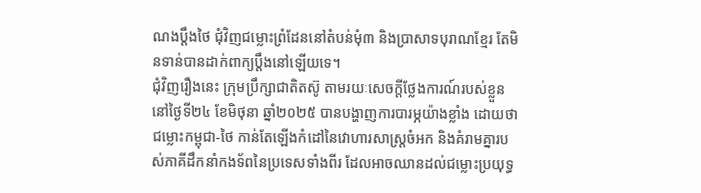ណងប្តឹងថៃ ជុំវិញជម្លោះព្រំដែននៅតំបន់មុំ៣ និងប្រាសាទបុរាណខ្មែរ តែមិនទាន់បានដាក់ពាក្យប្តឹងនៅឡើយទេ។
ជុំវិញរឿងនេះ ក្រុមប្រឹក្សាជាតិតស៊ូ តាមរយៈសេចក្តីថ្លែងការណ៍របស់ខ្លួន នៅថ្ងៃទី២៤ ខែមិថុនា ឆ្នាំ២០២៥ បានបង្ហាញការបារម្ភយ៉ាងខ្លាំង ដោយថា ជម្លោះកម្ពុជា-ថៃ កាន់តែឡើងកំដៅនៃវោហារសាស្ត្រចំអក និងគំរាមគ្នារបស់ភាគីដឹកនាំកងទ័ពនៃប្រទេសទាំងពីរ ដែលអាចឈានដល់ជម្លោះប្រយុទ្ធ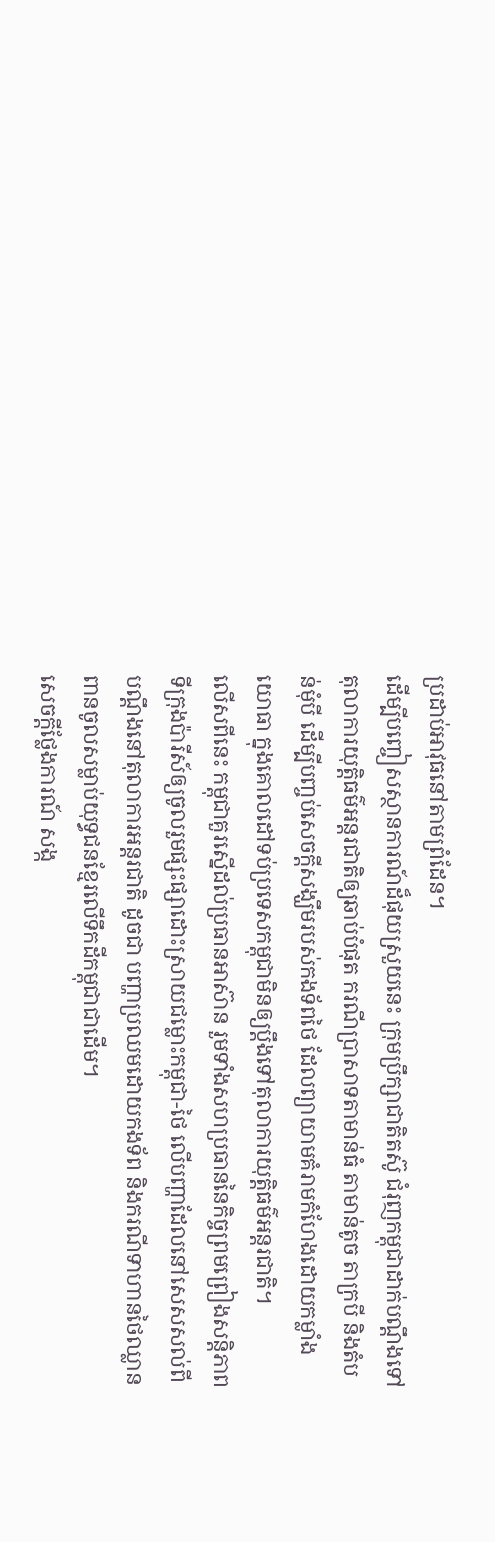ប្រដាប់អាវុធនៅតាមព្រំដែន។
ដើម្បីបញ្ចៀសស្ថានការណ៍ដ៏ផុយស្រួយនេះ ក្រុមប្រឹក្សាជាតិតស៊ូ ជំរុញកម្ពុជាដាក់បណ្ដឹងទៅតុលាការយុត្តិធម៌អន្តរជាតិឲ្យឆាប់បំផុត ករណីប្រាសាទតាមាន់ធំ តាមាន់តូច តាក្របី និងតំបន់មុំបី ដើម្បីបញ្ចប់សេចក្តីសង្ឃឹមរបស់កងទ័ពថៃ ដែលព្យាយាមគំរាមកំហែងដោយកម្លាំងយោធា ក្នុងគោលដៅទប់ប្រទេសកម្ពុជាមិនឲ្យប្ដឹងទៅតុលាការយុត្តិធម៌អន្តរជាតិ។
លើសពីនេះ កម្ពុជាគួរស្នើដល់ប្រធានអាស៊ាន រួមទាំងសហប្រធាននៃកិច្ចព្រមព្រៀងសន្តិភាពទីក្រុងប៉ារីស៍ឲ្យចូលរួមផ្សះផ្សាដោះស្រាយជម្លោះកម្ពុជា-ថៃ លើបញ្ហាដែលនៅសេសសល់ពីបណ្ដឹងនៅតុលាការអន្តរជាតិ ដូចជា បញ្ហាប្រឈមដោយកងទ័ព និងករណីទាហានថៃឈ្លានពានចូលសម្លាប់យុទ្ធជនខ្មែរលើទឹកដីកម្ពុជាជាដើម។
សេចក្តីថ្លែងការណ៍ សង្ក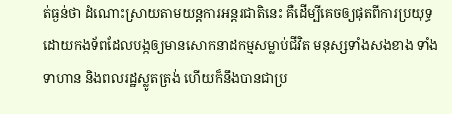ត់ធ្ងន់ថា ដំណោះស្រាយតាមយន្តការអន្តរជាតិនេះ គឺដើម្បីគេចឲ្យផុតពីការប្រយុទ្ធដោយកងទ័ពដែលបង្កឲ្យមានសោកនាដកម្មសម្លាប់ជីវិត មនុស្សទាំងសងខាង ទាំងទាហាន និងពលរដ្ឋស្លូតត្រង់ ហើយក៏នឹងបានជាប្រ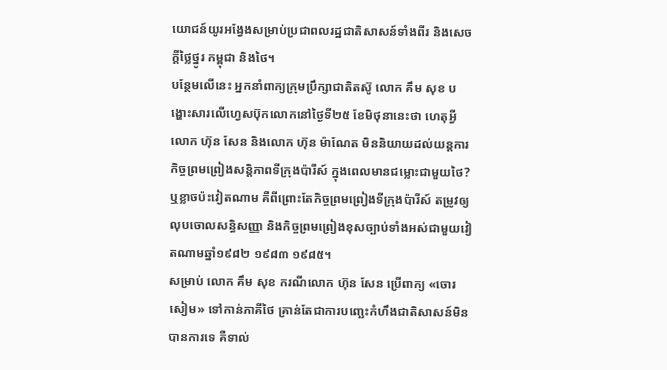យោជន៍យូរអង្វែងសម្រាប់ប្រជាពលរដ្ឋជាតិសាសន៍ទាំងពីរ និងសេចក្តីថ្លៃថ្នូរ កម្ពុជា និងថៃ។
បន្ថែមលើនេះ អ្នកនាំពាក្យក្រុមប្រឹក្សាជាតិតស៊ូ លោក គឹម សុខ បង្ហោះសារលើហ្វេសប៊ុកលោកនៅថ្ងៃទី២៥ ខែមិថុនានេះថា ហេតុអ្វី លោក ហ៊ុន សែន និងលោក ហ៊ុន ម៉ាណែត មិននិយាយដល់យន្ដការកិច្ចព្រមព្រៀងសន្តិភាពទីក្រុងប៉ារីស៍ ក្នុងពេលមានជម្លោះជាមួយថៃ? ឬខ្លាចប៉ះវៀតណាម គឺពីព្រោះតែកិច្ចព្រមព្រៀងទីក្រុងប៉ារីស៍ តម្រូវឲ្យលុបចោលសន្ធិសញ្ញា និងកិច្ចព្រមព្រៀងខុសច្បាប់ទាំងអស់ជាមួយវៀតណាមឆ្នាំ១៩៨២ ១៩៨៣ ១៩៨៥។
សម្រាប់ លោក គឹម សុខ ករណីលោក ហ៊ុន សែន ប្រើពាក្យ «ចោរសៀម» ទៅកាន់ភាគីថៃ គ្រាន់តែជាការបញ្ឆេះកំហឹងជាតិសាសន៍មិនបានការទេ គឺទាល់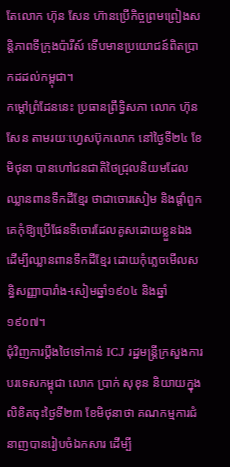តែលោក ហ៊ុន សែន ហ៊ានប្រើកិច្ចព្រមព្រៀងសន្តិភាពទីក្រុងប៉ារីស៍ ទើបមានប្រយោជន៍ពិតប្រាកដដល់កម្ពុជា។
កម្តៅព្រំដែននេះ ប្រធានព្រឹទ្ធិសភា លោក ហ៊ុន សែន តាមរយៈហ្វេសប៊ុកលោក នៅថ្ងៃទី២៤ ខែមិថុនា បានហៅជនជាតិថៃជ្រុលនិយមដែលឈ្លានពានទឹកដីខ្មែរ ថាជាចោរសៀម និងផ្តាំពួកគេកុំឱ្យប្រើផែនទីចោរដែលគូសដោយខ្លួនឯង ដើម្បីឈ្លានពានទឹកដីខ្មែរ ដោយកុំភ្លេចមើលសន្ធិសញ្ញាបារាំង-សៀមឆ្នាំ១៩០៤ និងឆ្នាំ១៩០៧។
ជុំវិញការប្តឹងថៃទៅកាន់ ICJ រដ្ឋមន្ត្រីក្រសួងការបរទេសកម្ពុជា លោក ប្រាក់ សុខុន និយាយក្នុងលិខិតចុះថ្ងៃទី២៣ ខែមិថុនាថា គណកម្មការជំនាញបានរៀបចំឯកសារ ដើម្បី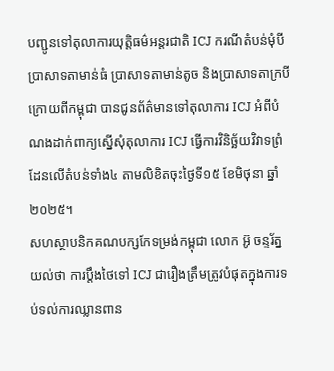បញ្ជូនទៅតុលាការយុត្តិធម៌អន្តរជាតិ ICJ ករណីតំបន់មុំបី ប្រាសាទតាមាន់ធំ ប្រាសាទតាមាន់តូច និងប្រាសាទតាក្របី ក្រោយពីកម្ពុជា បានជូនព័ត៌មានទៅតុលាការ ICJ អំពីបំណងដាក់ពាក្យស្នើសុំតុលាការ ICJ ធ្វើការវិនិច្ឆ័យវិវាទព្រំដែនលើតំបន់ទាំង៤ តាមលិខិតចុះថ្ងៃទី១៥ ខែមិថុនា ឆ្នាំ២០២៥។
សហស្ថាបនិកគណបក្សកែទម្រង់កម្ពុជា លោក អ៊ូ ចន្ទរ័ត្ន យល់ថា ការប្តឹងថៃទៅ ICJ ជារឿងត្រឹមត្រូវបំផុតក្នុងការទប់ទល់ការឈ្លានពាន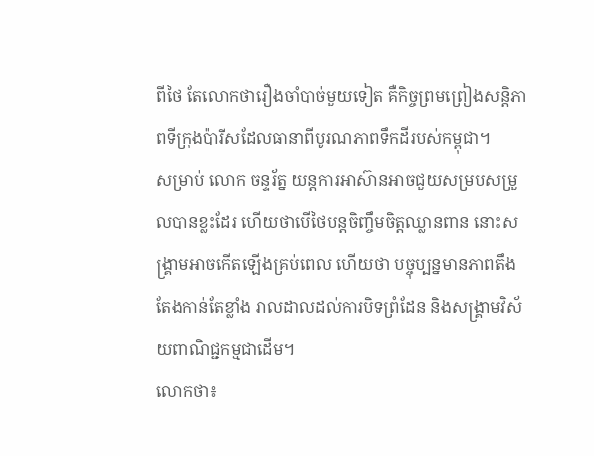ពីថៃ តែលោកថារឿងចាំបាច់មួយទៀត គឺកិច្ចព្រមព្រៀងសន្តិភាពទីក្រុងប៉ារីសដែលធានាពីបូរណភាពទឹកដីរបស់កម្ពុជា។
សម្រាប់ លោក ចន្ទរ័ត្ន យន្តការអាស៊ានអាចជួយសម្របសម្រួលបានខ្លះដែរ ហើយថាបើថៃបន្តចិញ្ចឹមចិត្តឈ្លានពាន នោះសង្រ្គាមអាចកើតឡើងគ្រប់ពេល ហើយថា បច្ចុប្បន្នមានភាពតឹងតែងកាន់តែខ្លាំង រាលដាលដល់ការបិទព្រំដែន និងសង្រ្គាមវិស័យពាណិជ្ជកម្មជាដើម។
លោកថា៖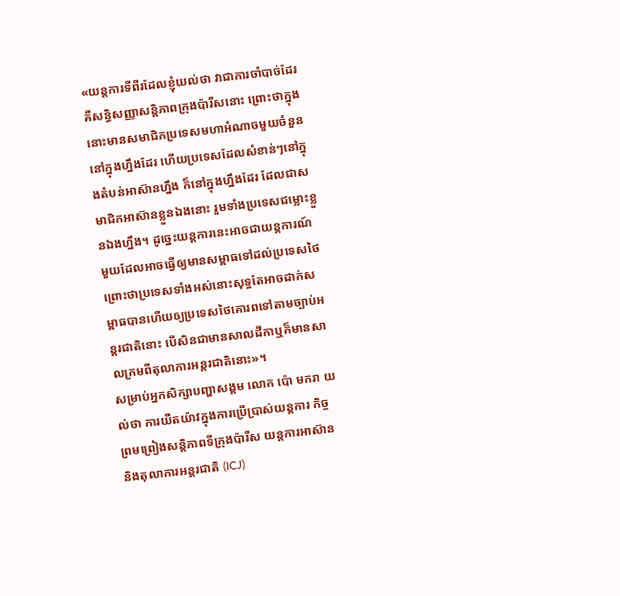«យន្ដការទីពីរដែលខ្ញុំយល់ថា វាជាការចាំបាច់ដែរ គឺសន្ធិសញ្ញាសន្តិភាពក្រុងប៉ារីសនោះ ព្រោះថាក្នុងនោះមានសមាជិកប្រទេសមហាអំណាចមួយចំនួននៅក្នុងហ្នឹងដែរ ហើយប្រទេសដែលសំខាន់ៗនៅក្នុងតំបន់អាស៊ានហ្នឹង ក៏នៅក្នុងហ្នឹងដែរ ដែលជាសមាជិកអាស៊ានខ្លួនឯងនោះ រួមទាំងប្រទេសជម្លោះខ្លួនឯងហ្នឹង។ ដូច្នេះយន្ដការនេះអាចជាយន្តការណ៍មួយដែលអាចធ្វើឲ្យមានសម្ពាធទៅដល់ប្រទេសថៃ ព្រោះថាប្រទេសទាំងអស់នោះសុទ្ធតែអាចដាក់សម្ពាធបានហើយឲ្យប្រទេសថៃគោរពទៅតាមច្បាប់អន្តរជាតិនោះ បើសិនជាមានសាលដីកាឬក៏មានសាលក្រមពីតុលាការអន្តរជាតិនោះ»។
សម្រាប់អ្នកសិក្សាបញ្ហាសង្គម លោក ប៉ោ មករា យល់ថា ការយឺតយ៉ាវក្នុងការប្រើប្រាស់យន្តការ កិច្ចព្រមព្រៀងសន្តិភាពទីក្រុងប៉ារីស យន្តការអាស៊ាន និងតុលាការអន្តរជាតិ (ICJ)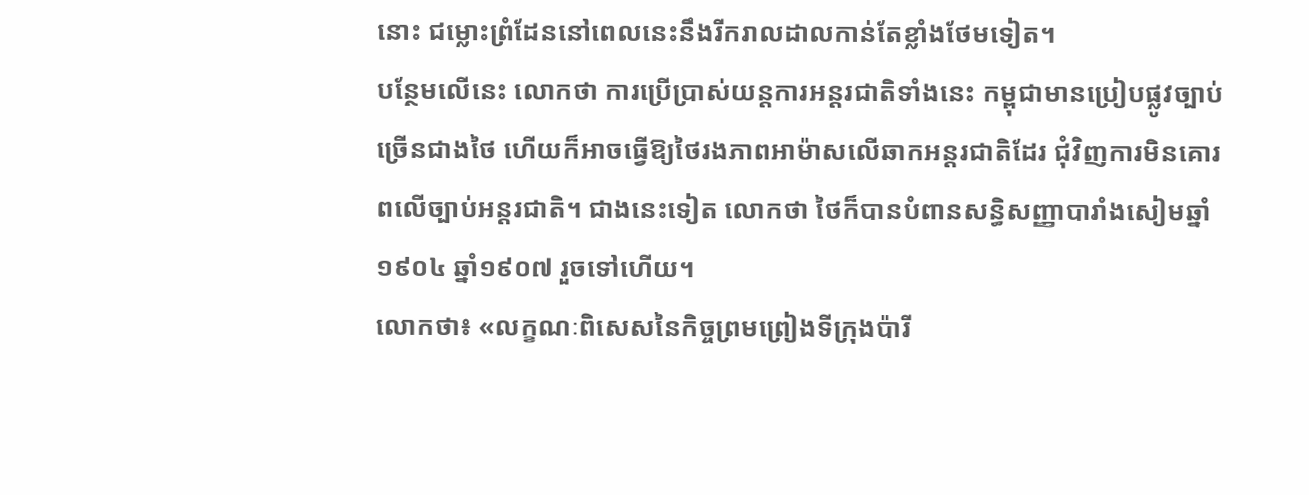នោះ ជម្លោះព្រំដែននៅពេលនេះនឹងរីករាលដាលកាន់តែខ្លាំងថែមទៀត។
បន្ថែមលើនេះ លោកថា ការប្រើប្រាស់យន្តការអន្តរជាតិទាំងនេះ កម្ពុជាមានប្រៀបផ្លូវច្បាប់ច្រើនជាងថៃ ហើយក៏អាចធ្វើឱ្យថៃរងភាពអាម៉ាសលើឆាកអន្តរជាតិដែរ ជុំវិញការមិនគោរពលើច្បាប់អន្តរជាតិ។ ជាងនេះទៀត លោកថា ថៃក៏បានបំពានសន្ធិសញ្ញាបារាំងសៀមឆ្នាំ១៩០៤ ឆ្នាំ១៩០៧ រួចទៅហើយ។
លោកថា៖ «លក្ខណៈពិសេសនៃកិច្ចព្រមព្រៀងទីក្រុងប៉ារី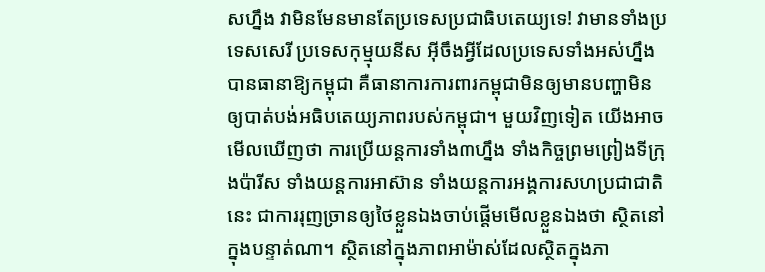សហ្នឹង វាមិនមែនមានតែប្រទេសប្រជាធិបតេយ្យទេ! វាមានទាំងប្រទេសសេរី ប្រទេសកុម្មុយនីស អ៊ីចឹងអ្វីដែលប្រទេសទាំងអស់ហ្នឹងបានធានាឱ្យកម្ពុជា គឺធានាការការពារកម្ពុជាមិនឲ្យមានបញ្ហាមិនឲ្យបាត់បង់អធិបតេយ្យភាពរបស់កម្ពុជា។ មួយវិញទៀត យើងអាចមើលឃើញថា ការប្រើយន្តការទាំង៣ហ្នឹង ទាំងកិច្ចព្រមព្រៀងទីក្រុងប៉ារីស ទាំងយន្តការអាស៊ាន ទាំងយន្តការអង្គការសហប្រជាជាតិនេះ ជាការរុញច្រានឲ្យថៃខ្លួនឯងចាប់ផ្តើមមើលខ្លួនឯងថា ស្ថិតនៅក្នុងបន្ទាត់ណា។ ស្ថិតនៅក្នុងភាពអាម៉ាស់ដែលស្ថិតក្នុងភា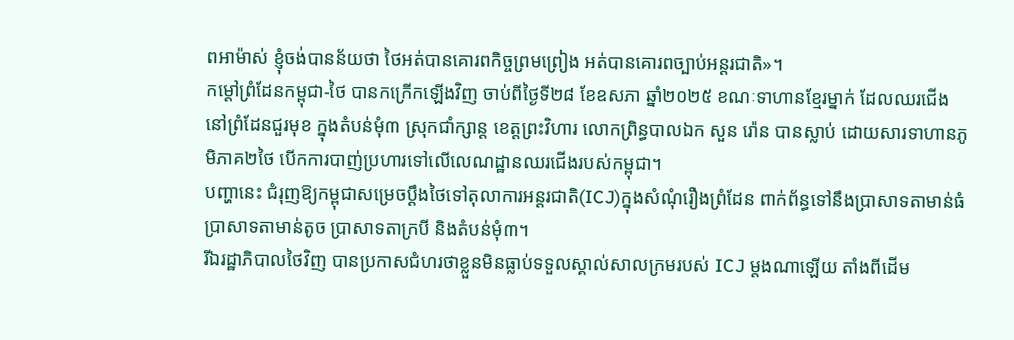ពអាម៉ាស់ ខ្ញុំចង់បានន័យថា ថៃអត់បានគោរពកិច្ចព្រមព្រៀង អត់បានគោរពច្បាប់អន្តរជាតិ»។
កម្តៅព្រំដែនកម្ពុជា-ថៃ បានកក្រើកឡើងវិញ ចាប់ពីថ្ងៃទី២៨ ខែឧសភា ឆ្នាំ២០២៥ ខណៈទាហានខ្មែរម្នាក់ ដែលឈរជើងនៅព្រំដែនជួរមុខ ក្នុងតំបន់មុំ៣ ស្រុកជាំក្សាន្ត ខេត្តព្រះវិហារ លោកព្រិន្ធបាលឯក សួន រ៉ោន បានស្លាប់ ដោយសារទាហានភូមិភាគ២ថៃ បើកការបាញ់ប្រហារទៅលើលេណដ្ឋានឈរជើងរបស់កម្ពុជា។
បញ្ហានេះ ជំរុញឱ្យកម្ពុជាសម្រេចប្តឹងថៃទៅតុលាការអន្តរជាតិ(ICJ)ក្នុងសំណុំរឿងព្រំដែន ពាក់ព័ន្ធទៅនឹងប្រាសាទតាមាន់ធំ ប្រាសាទតាមាន់តូច ប្រាសាទតាក្របី និងតំបន់មុំ៣។
រីឯរដ្ឋាភិបាលថៃវិញ បានប្រកាសជំហរថាខ្លួនមិនធ្លាប់ទទួលស្គាល់សាលក្រមរបស់ ICJ ម្តងណាឡើយ តាំងពីដើម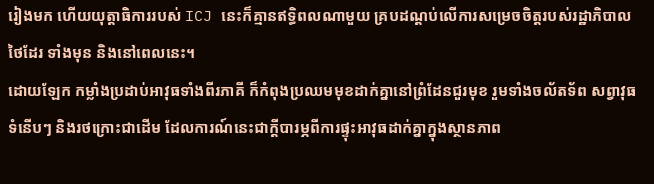រៀងមក ហើយយុត្តាធិការរបស់ ICJ នេះក៏គ្មានឥទ្ធិពលណាមួយ គ្របដណ្តប់លើការសម្រេចចិត្តរបស់រដ្ឋាភិបាលថៃដែរ ទាំងមុន និងនៅពេលនេះ។
ដោយឡែក កម្លាំងប្រដាប់អាវុធទាំងពីរភាគី ក៏កំពុងប្រឈមមុខដាក់គ្នានៅព្រំដែនជួរមុខ រួមទាំងចល័តទ័ព សព្វាវុធទំនើបៗ និងរថក្រោះជាដើម ដែលការណ៍នេះជាក្តីបារម្ភពីការផ្ទុះអាវុធដាក់គ្នាក្នុងស្ថានភាព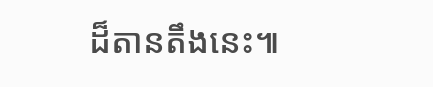ដ៏តានតឹងនេះ៕